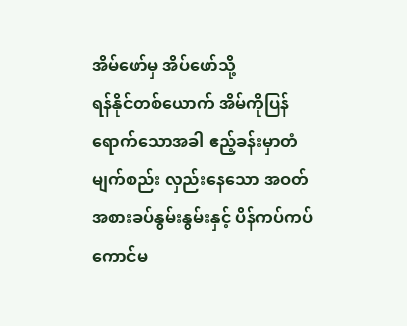အိမ်ဖော်မှ အိပ်ဖော်သို့
ရန်နိုင်တစ်ယောက် အိမ်ကိုပြန်ရောက်သောအခါ ဧည့်ခန်းမှာတံမျက်စည်း လှည်းနေသော အဝတ်အစားခပ်နွမ်းနွမ်းနှင့် ပိန်ကပ်ကပ် ကောင်မ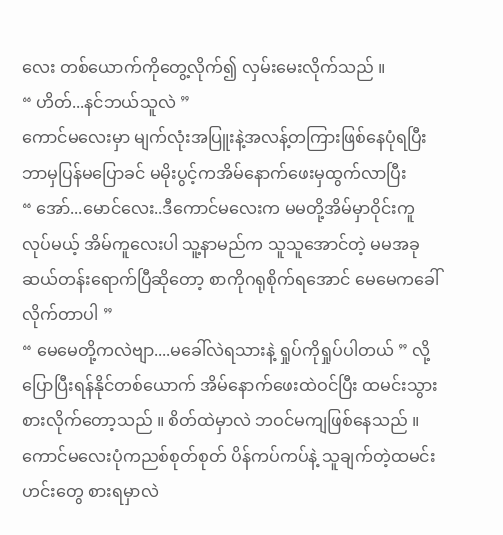လေး တစ်ယောက်ကိုတွေ့လိုက်၍ လှမ်းမေးလိုက်သည် ။
“ ဟိတ်...နင်ဘယ်သူလဲ ”
ကောင်မလေးမှာ မျက်လုံးအပြူးနဲ့အလန့်တကြားဖြစ်နေပုံရပြီး ဘာမှပြန်မပြောခင် မမိုးပွင့်ကအိမ်နောက်ဖေးမှထွက်လာပြီး
“ အော်...မောင်လေး..ဒီကောင်မလေးက မမတို့အိမ်မှာဝိုင်းကူလုပ်မယ့် အိမ်ကူလေးပါ သူ့နာမည်က သူသူအောင်တဲ့ မမအခုဆယ်တန်းရောက်ပြီဆိုတော့ စာကိုဂရုစိုက်ရအောင် မေမေကခေါ်လိုက်တာပါ ”
“ မေမေတို့ကလဲဗျာ....မခေါ်လဲရသားနဲ့ ရှုပ်ကိုရှုပ်ပါတယ် ” လို့ပြောပြီးရန်နိုင်တစ်ယောက် အိမ်နောက်ဖေးထဲဝင်ပြီး ထမင်းသွားစားလိုက်တော့သည် ။ စိတ်ထဲမှာလဲ ဘဝင်မကျဖြစ်နေသည် ။
ကောင်မလေးပုံကညစ်စုတ်စုတ် ပိန်ကပ်ကပ်နဲ့ သူချက်တဲ့ထမင်းဟင်းတွေ စားရမှာလဲ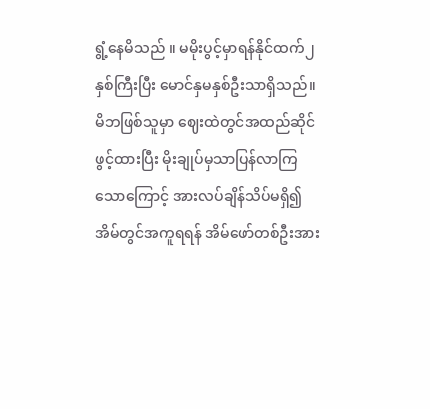ရွံ့နေမိသည် ။ မမိုးပွင့်မှာရန်နိုင်ထက်၂နှစ်ကြီးပြီး မောင်နှမနှစ်ဦးသာရှိသည်။
မိဘဖြစ်သူမှာ ဈေးထဲတွင်အထည်ဆိုင်ဖွင့်ထားပြီး မိုးချုပ်မှသာပြန်လာကြသောကြောင့် အားလပ်ချိန်သိပ်မရှိ၍ အိမ်တွင်အကူရရန် အိမ်ဖော်တစ်ဦးအား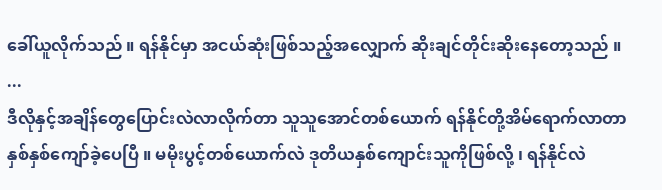ခေါ်ယူလိုက်သည် ။ ရန်နိုင်မှာ အငယ်ဆုံးဖြစ်သည့်အလျှောက် ဆိုးချင်တိုင်းဆိုးနေတော့သည် ။
...
ဒီလိုနှင့်အချိန်တွေပြောင်းလဲလာလိုက်တာ သူသူအောင်တစ်ယောက် ရန်နိုင်တို့အိမ်ရောက်လာတာနှစ်နှစ်ကျော်ခဲ့ပေပြီ ။ မမိုးပွင့်တစ်ယောက်လဲ ဒုတိယနှစ်ကျောင်းသူကိုဖြစ်လို့ ၊ ရန်နိုင်လဲ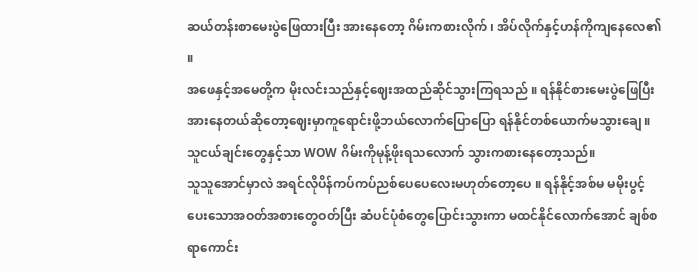ဆယ်တန်းစာမေးပွဲဖြေထားပြီး အားနေတော့ ဂိမ်းကစားလိုက် ၊ အိပ်လိုက်နှင့်ဟန်ကိုကျနေလေ၏ ။
အဖေနှင့်အမေတို့က မိုးလင်းသည်နှင့်ဈေးအထည်ဆိုင်သွားကြရသည် ။ ရန်နိုင်စားမေးပွဲဖြေပြီးအားနေတယ်ဆိုတော့ဈေးမှာကူရောင်းဖို့ဘယ်လောက်ပြောပြော ရန်နိုင်တစ်ယောက်မသွားချေ ။ သူငယ်ချင်းတွေနှင့်သာ WOW ဂိမ်းကိုမုန့်ဖိုးရသလောက် သွားကစားနေတော့သည်။
သူသူအောင်မှာလဲ အရင်လိုပိန်ကပ်ကပ်ညစ်ပေပေလေးမဟုတ်တော့ပေ ။ ရန်နိုင့်အစ်မ မမိုးပွင့်ပေးသောအဝတ်အစားတွေဝတ်ပြီး ဆံပင်ပုံစံတွေပြောင်းသွားကာ မထင်နိုင်လောက်အောင် ချစ်စရာကောင်း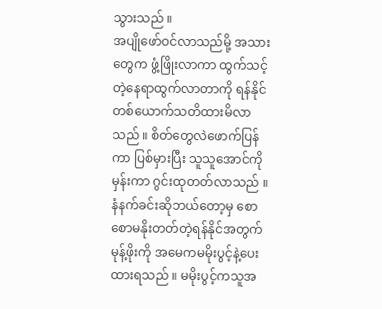သွားသည် ။
အပျိုဖော်ဝင်လာသည်မို့ အသားတွေက ဖွံ့ဖြိုးလာကာ ထွက်သင့်တဲ့နေရာထွက်လာတာကို ရန်နိုင်တစ်ယောက်သတိထားမိလာသည် ။ စိတ်တွေလဲဖောက်ပြန်ကာ ပြစ်မှားပြီး သူသူအောင်ကိုမှန်းကာ ဂွင်းထုတတ်လာသည် ။
နံနက်ခင်းဆိုဘယ်တော့မှ စောစောမနိုးတတ်တဲ့ရန်နိုင်အတွက်မုန့်ဖိုးကို အမေကမမိုးပွင့်နဲ့ပေးထားရသည် ။ မမိုးပွင့်ကသူအ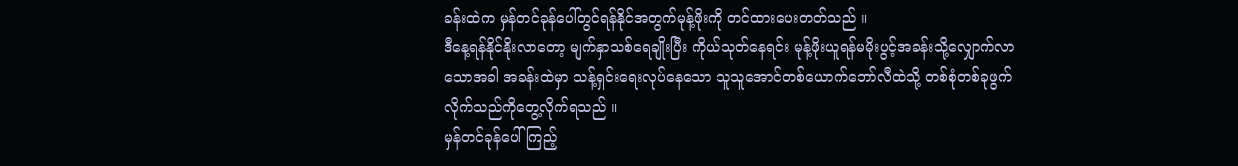ခန်းထဲက မှန်တင်ခုန်ပေါ်တွင်ရန်နိုင်အတွက်မုန့်ဖိုးကို တင်ထားပေးတတ်သည် ။
ဒီနေ့ရန်နိုင်နိုးလာတော့ မျက်နှာသစ်ရေချိုးပြီး ကိုယ်သုတ်နေရင်း မုန့်ဖိုးယူရန်မမိုးပွင့်အခန်းသို့လျှောက်လာသောအခါ အခန်းထဲမှာ သန့်ရှင်းရေးလုပ်နေသော သူသူအောင်တစ်ယောက်ဘော်လီထဲသို့ တစ်စုံတစ်ခုဖွက်လိုက်သည်ကိုတွေ့လိုက်ရသည် ။
မှန်တင်ခုန်ပေါ်ကြည့်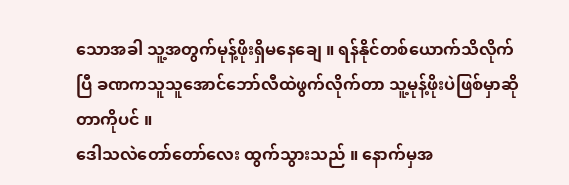သောအခါ သူ့အတွက်မုန့်ဖိုးရှိမနေချေ ။ ရန်နိုင်တစ်ယောက်သိလိုက်ပြီ ခဏကသူသူအောင်ဘော်လီထဲဖွက်လိုက်တာ သူ့မုန့်ဖိုးပဲဖြစ်မှာဆိုတာကိုပင် ။
ဒေါသလဲတော်တော်လေး ထွက်သွားသည် ။ နောက်မှအ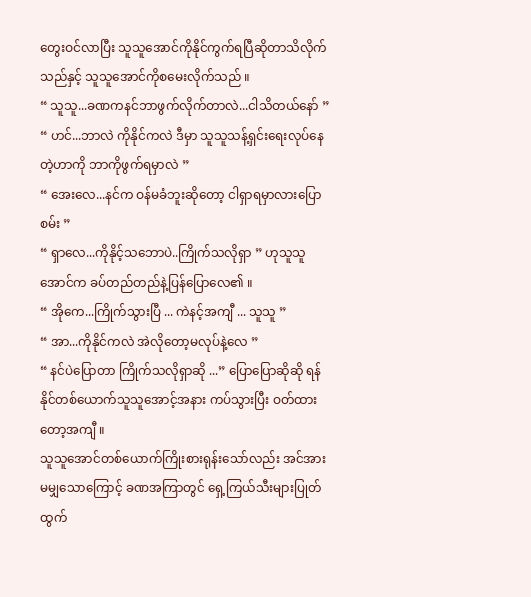တွေးဝင်လာပြီး သူသူအောင်ကိုနိုင်ကွက်ရပြီဆိုတာသိလိုက်သည်နှင့် သူသူအောင်ကိုစမေးလိုက်သည် ။
“ သူသူ...ခဏကနင်ဘာဖွက်လိုက်တာလဲ...ငါသိတယ်နော် ”
“ ဟင်...ဘာလဲ ကိုနိုင်ကလဲ ဒီမှာ သူသူသန့်ရှင်းရေးလုပ်နေတဲ့ဟာကို ဘာကိုဖွက်ရမှာလဲ ”
“ အေးလေ...နင်က ဝန်မခံဘူးဆိုတော့ ငါရှာရမှာလားပြောစမ်း ”
“ ရှာလေ...ကိုနိုင့်သဘောပဲ..ကြိုက်သလိုရှာ ” ဟုသူသူအောင်က ခပ်တည်တည်နဲ့ပြန်ပြောလေ၏ ။
“ အိုကေ...ကြိုက်သွားပြီ ... ကဲနင့်အကျီ ... သူသူ ”
“ အာ...ကိုနိုင်ကလဲ အဲလိုတော့မလုပ်နဲ့လေ ”
“ နင်ပဲပြောတာ ကြိုက်သလိုရှာဆို ...” ပြောပြောဆိုဆို ရန်နိုင်တစ်ယောက်သူသူအောင့်အနား ကပ်သွားပြီး ဝတ်ထားတော့အကျီ ။
သူသူအောင်တစ်ယောက်ကြိုးစားရုန်းသော်လည်း အင်အားမမျှသောကြောင့် ခဏအကြာတွင် ရှေ့ကြယ်သီးများပြုတ်ထွက်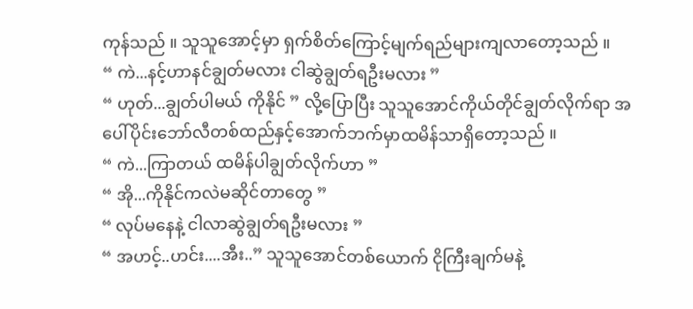ကုန်သည် ။ သူသူအောင့်မှာ ရှက်စိတ်ကြောင့်မျက်ရည်များကျလာတော့သည် ။
“ ကဲ...နင့်ဟာနင်ချွတ်မလား ငါဆွဲချွတ်ရဦးမလား ”
“ ဟုတ်...ချွတ်ပါမယ် ကိုနိုင် ” လို့ပြောပြီး သူသူအောင်ကိုယ်တိုင်ချွတ်လိုက်ရာ အပေါ်ပိုင်းဘော်လီတစ်ထည်နှင့်အောက်ဘက်မှာထမိန်သာရှိတော့သည် ။
“ ကဲ...ကြာတယ် ထမိန်ပါချွတ်လိုက်ဟာ ”
“ အို...ကိုနိုင်ကလဲမဆိုင်တာတွေ ”
“ လုပ်မနေနဲ့ ငါလာဆွဲချွတ်ရဦးမလား ”
“ အဟင့်..ဟင်း....အီး..” သူသူအောင်တစ်ယောက် ငိုကြီးချက်မနဲ့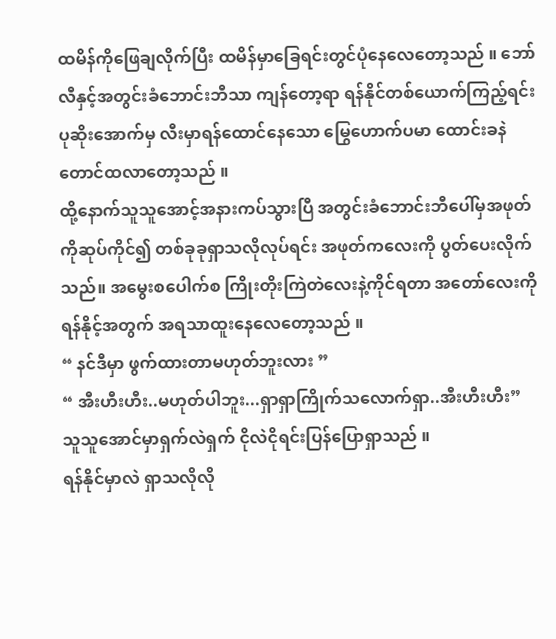ထမိန်ကိုဖြေချလိုက်ပြီး ထမိန်မှာခြေရင်းတွင်ပုံနေလေတော့သည် ။ ဘော်လီနှင့်အတွင်းခံဘောင်းဘီသာ ကျန်တော့ရာ ရန်နိုင်တစ်ယောက်ကြည့်ရင်း ပုဆိုးအောက်မှ လီးမှာရန်ထောင်နေသော မြွေဟောက်ပမာ ထောင်းခနဲ တောင်ထလာတော့သည် ။
ထို့နောက်သူသူအောင့်အနားကပ်သွားပြီ အတွင်းခံဘောင်းဘီပေါ်မှအဖုတ်ကိုဆုပ်ကိုင်၍ တစ်ခုခုရှာသလိုလုပ်ရင်း အဖုတ်ကလေးကို ပွတ်ပေးလိုက်သည်။ အမွေးစပေါက်စ ကြိုးတိုးကြဲတဲလေးနဲ့ကိုင်ရတာ အတော်လေးကို ရန်နိုင့်အတွက် အရသာထူးနေလေတော့သည် ။
“ နင်ဒီမှာ ဖွက်ထားတာမဟုတ်ဘူးလား ”
“ အီးဟီးဟီး..မဟုတ်ပါဘူး...ရှာရှာကြိုက်သလောက်ရှာ..အီးဟီးဟီး” သူသူအောင်မှာရှက်လဲရှက် ငိုလဲငိုရင်းပြန်ပြောရှာသည် ။
ရန်နိုင်မှာလဲ ရှာသလိုလို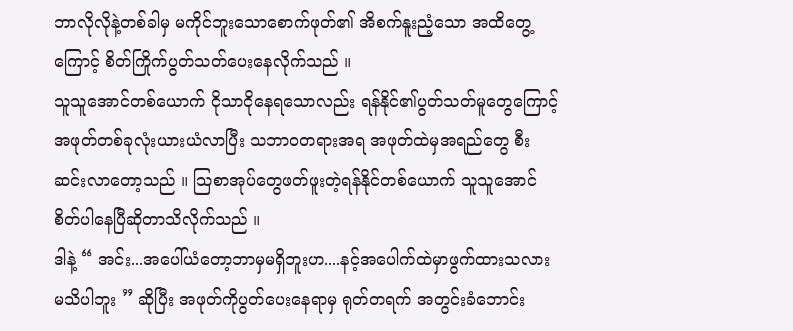ဘာလိုလိုနဲ့တစ်ခါမှ မကိုင်ဘူးသောစောက်ဖုတ်၏ အိစက်နူးညံ့သော အထိတွေ့ကြောင့် စိတ်ကြိုက်ပွတ်သတ်ပေးနေလိုက်သည် ။
သူသူအောင်တစ်ယောက် ငိုသာငိုနေရသောလည်း ရန်နိုင်၏ပွတ်သတ်မူတွေကြောင့် အဖုတ်တစ်ခုလုံးယားယံလာပြီး သဘာဝတရားအရ အဖုတ်ထဲမှအရည်တွေ စီးဆင်းလာတော့သည် ။ သြစာအုပ်တွေဖတ်ဖူးတဲ့ရန်နိုင်တစ်ယောက် သူသူအောင်စိတ်ပါနေပြီဆိုတာသိလိုက်သည် ။
ဒါနဲ့ “ အင်း...အပေါ်ယံတော့ဘာမှမရှိဘူးဟ....နင့်အပေါက်ထဲမှာဖွက်ထားသလားမသိပါဘူး ” ဆိုပြီး အဖုတ်ကိုပွတ်ပေးနေရာမှ ရုတ်တရက် အတွင်းခံဘောင်း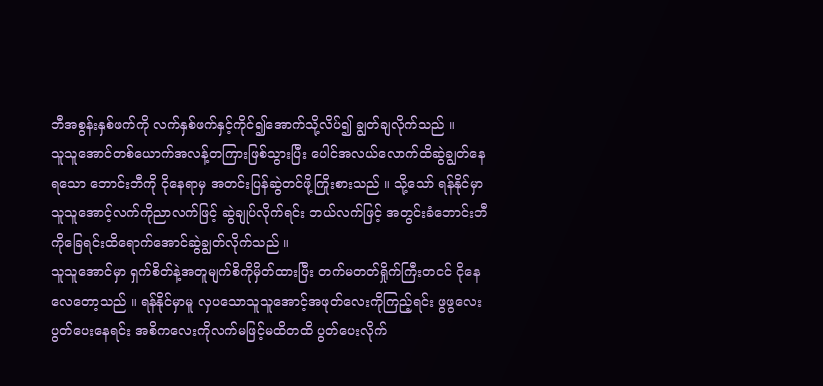ဘီအစွန်းနှစ်ဖက်ကို လက်နှစ်ဖက်နှင့်ကိုင်၍အောက်သို့လိပ်၍ ချွတ်ချလိုက်သည် ။
သူသူအောင်တစ်ယောက်အလန့်တကြားဖြစ်သွားပြီး ပေါင်အလယ်လောက်ထိဆွဲချွတ်နေရသော ဘောင်းဘီကို ငိုနေရာမှ အတင်းပြန်ဆွဲတင်ဖို့ကြိုးစားသည် ။ သို့သော် ရန်နိုင်မှာ သူသူအောင့်လက်ကိုညာလက်ဖြင့် ဆွဲချုပ်လိုက်ရင်း ဘယ်လက်ဖြင့် အတွင်းခံဘောင်းဘီကိုခြေရင်းထိရောက်အောင်ဆွဲချွတ်လိုက်သည် ။
သူသူအောင်မှာ ရှက်စိတ်နဲ့အတူမျက်စိကိုမှိတ်ထားပြီး တက်မတတ်ရှိုက်ကြီးတငင် ငိုနေလေတော့သည် ။ ရန်နိုင်မှာမူ လှပသောသူသူအောင့်အဖုတ်လေးကိုကြည့်ရင်း ဖွဖွလေးပွတ်ပေးနေရင်း အစိကလေးကိုလက်မဖြင့်မထိတထိ ပွတ်ပေးလိုက်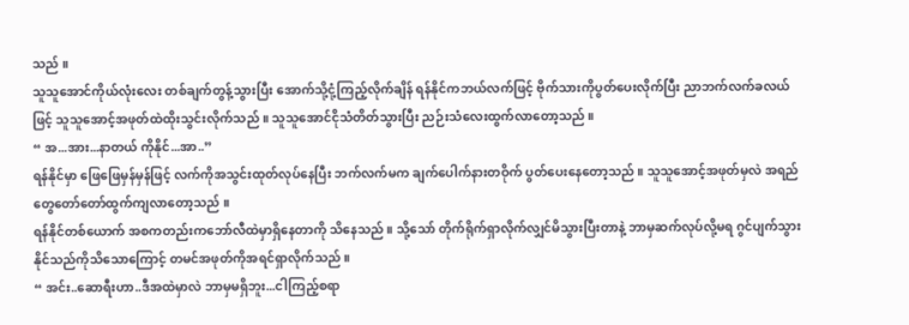သည် ။
သူသူအောင်ကိုယ်လုံးလေး တစ်ချက်တွန့်သွားပြီး အောက်သို့ငုံ့ကြည့်လိုက်ချိန် ရန်နိုင်ကဘယ်လက်ဖြင့် ဗိုက်သားကိုပွတ်ပေးလိုက်ပြီး ညာဘက်လက်ခလယ်ဖြင့် သူသူအောင့်အဖုတ်ထဲထိုးသွင်းလိုက်သည် ။ သူသူအောင်ငိုသံတိတ်သွားပြီး ညဉ်းသံလေးထွက်လာတော့သည် ။
“ အ...အား...နာတယ် ကိုနိုင်...အာ..”
ရန်နိုင်မှာ ဖြေဖြေမှန်မှန်ဖြင့် လက်ကိုအသွင်းထုတ်လုပ်နေပြီး ဘက်လက်မက ချက်ပေါက်နားတဝိုက် ပွတ်ပေးနေတော့သည် ။ သူသူအောင့်အဖုတ်မှလဲ အရည်တွေတော်တော်ထွက်ကျလာတော့သည် ။
ရန်နိုင်တစ်ယောက် အစကတည်းကဘော်လီထဲမှာရှိနေတာကို သိနေသည် ။ သို့သော် တိုက်ရိုက်ရှာလိုက်လျှင်မိသွားပြီးတာနဲ့ ဘာမှဆက်လုပ်လို့မရ ဂွင်ပျက်သွားနိုင်သည်ကိုသိသောကြောင့် တမင်အဖုတ်ကိုအရင်ရှာလိုက်သည် ။
“ အင်း..ဆောရီးဟာ..ဒီအထဲမှာလဲ ဘာမှမရှိဘူး...ငါကြည့်စရာ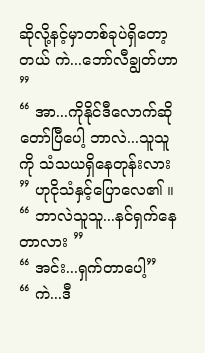ဆိုလို့နင့်မှာတစ်ခုပဲရှိတော့တယ် ကဲ...ဘော်လီချွတ်ဟာ ”
“ အာ...ကိုနိုင်ဒီလောက်ဆို တော်ပြီပေါ့ ဘာလဲ...သူသူကို သံသယရှိနေတုန်းလား ” ဟုငိုသံနှင့်ပြောလေ၏ ။
“ ဘာလဲသူသူ...နင်ရှက်နေတာလား ”
“ အင်း...ရှက်တာပေါ့”
“ ကဲ...ဒီ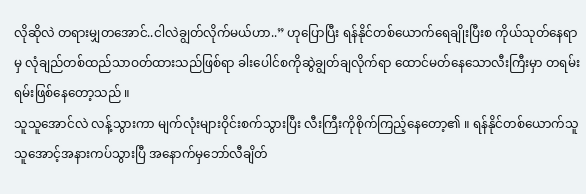လိုဆိုလဲ တရားမျှတအောင်..ငါလဲချွတ်လိုက်မယ်ဟာ..” ဟုပြောပြီး ရန်နိုင်တစ်ယောက်ရေချိုးပြီးစ ကိုယ်သုတ်နေရာမှ လုံချည်တစ်ထည်သာဝတ်ထားသည်ဖြစ်ရာ ခါးပေါင်စကိုဆွဲချွတ်ချလိုက်ရာ ထောင်မတ်နေသောလီးကြီးမှာ တရမ်းရမ်းဖြစ်နေတော့သည် ။
သူသူအောင်လဲ လန့်သွားကာ မျက်လုံးများဝိုင်းစက်သွားပြီး လီးကြီးကိုစိုက်ကြည့်နေတော့၏ ။ ရန်နိုင်တစ်ယောက်သူသူအောင့်အနားကပ်သွားပြီ အနောက်မှဘော်လီချိတ်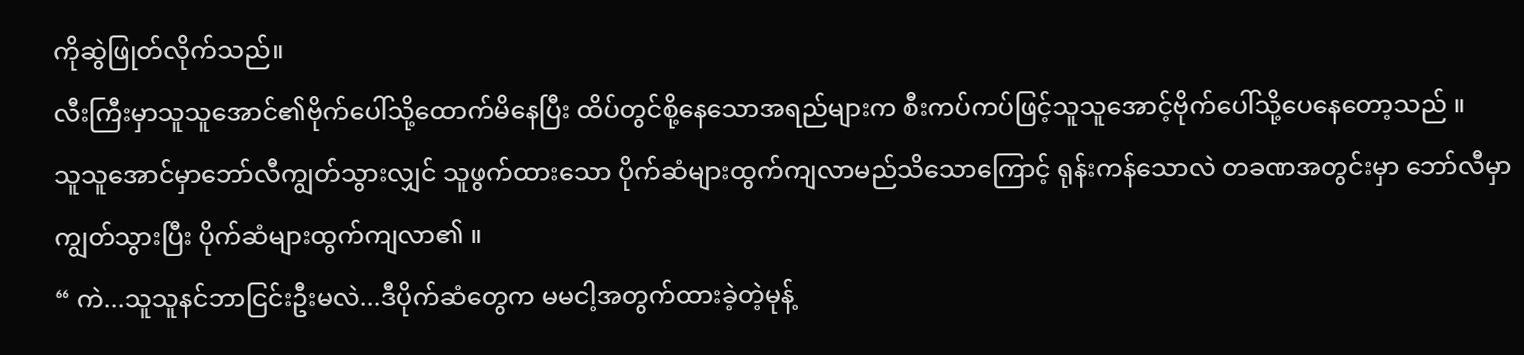ကိုဆွဲဖြုတ်လိုက်သည်။
လီးကြီးမှာသူသူအောင်၏ဗိုက်ပေါ်သို့ထောက်မိနေပြီး ထိပ်တွင်စို့နေသောအရည်များက စီးကပ်ကပ်ဖြင့်သူသူအောင့်ဗိုက်ပေါ်သို့ပေနေတော့သည် ။
သူသူအောင်မှာဘော်လီကျွတ်သွားလျှင် သူဖွက်ထားသော ပိုက်ဆံများထွက်ကျလာမည်သိသောကြောင့် ရုန်းကန်သောလဲ တခဏအတွင်းမှာ ဘော်လီမှာကျွတ်သွားပြီး ပိုက်ဆံများထွက်ကျလာ၏ ။
“ ကဲ...သူသူနင်ဘာငြင်းဦးမလဲ...ဒီပိုက်ဆံတွေက မမငါ့အတွက်ထားခဲ့တဲ့မုန့်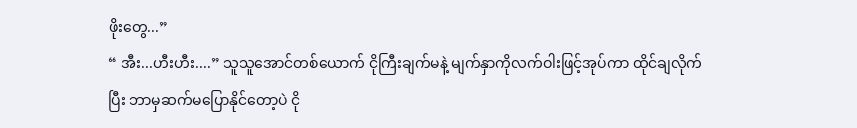ဖိုးတွေ...”
“ အီး...ဟီးဟီး....” သူသူအောင်တစ်ယောက် ငိုကြီးချက်မနဲ့ မျက်နှာကိုလက်ဝါးဖြင့်အုပ်ကာ ထိုင်ချလိုက်ပြီး ဘာမှဆက်မပြောနိုင်တော့ပဲ ငို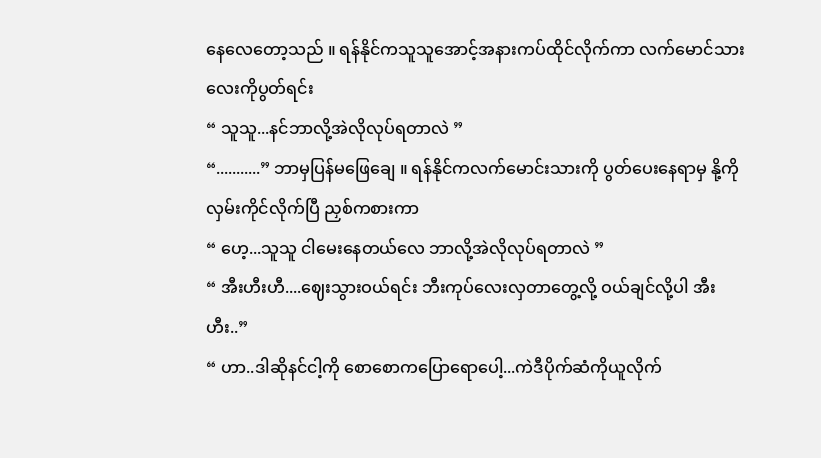နေလေတော့သည် ။ ရန်နိုင်ကသူသူအောင့်အနားကပ်ထိုင်လိုက်ကာ လက်မောင်သားလေးကိုပွတ်ရင်း
“ သူသူ...နင်ဘာလို့အဲလိုလုပ်ရတာလဲ ”
“...........” ဘာမှပြန်မဖြေချေ ။ ရန်နိုင်ကလက်မောင်းသားကို ပွတ်ပေးနေရာမှ နို့ကိုလှမ်းကိုင်လိုက်ပြီ ညှစ်ကစားကာ
“ ဟေ့...သူသူ ငါမေးနေတယ်လေ ဘာလို့အဲလိုလုပ်ရတာလဲ ”
“ အီးဟီးဟီ....ဈေးသွားဝယ်ရင်း ဘီးကုပ်လေးလှတာတွေ့လို့ ဝယ်ချင်လို့ပါ အီးဟီး..”
“ ဟာ..ဒါဆိုနင်ငါ့ကို စောစောကပြောရောပေါ့...ကဲဒီပိုက်ဆံကိုယူလိုက်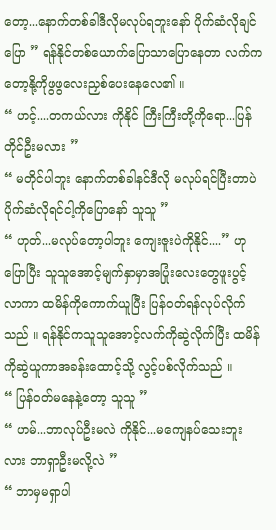တော့...နောက်တစ်ခါဒီလိုမလုပ်ရဘူးနော် ပိုက်ဆံလိုချင်ပြော ” ရန်နိုင်တစ်ယောက်ပြောသာပြောနေတာ လက်ကတော့နို့ကိုဖွဖွလေးညှစ်ပေးနေလေ၏ ။
“ ဟင့်....တကယ်လား ကိုနိုင် ကြီးကြီးတို့ကိုရော...ပြန်တိုင်ဦးမလား ”
“ မတိုင်ပါဘူး နောက်တစ်ခါနင်ဒီလို မလုပ်ရင်ပြီးတာပဲ ပိုက်ဆံလိုရင်ငါ့ကိုပြောနော် သူသူ ”
“ ဟုတ်...မလုပ်တော့ပါဘူး ကျေးဇူးပဲကိုနိုင်....” ဟုပြောပြီး သူသူအောင့်မျက်နှာမှာအပြုံးလေးတွေဖူးပွင့်လာကာ ထမိန်ကိုကောက်ယူပြီး ပြန်ဝတ်ရန်လုပ်လိုက်သည် ။ ရန်နိုင်ကသူသူအောင့်လက်ကိုဆွဲလိုက်ပြီး ထမိန်ကိုဆွဲယူကာအခန်းထောင့်သို့ လွင့်ပစ်လိုက်သည် ။
“ ပြန်ဝတ်မနေနဲ့တော့ သူသူ ”
“ ဟမ်...ဘာလုပ်ဦးမလဲ ကိုနိုင်...မကျေနပ်သေးဘူးလား ဘာရှာဦးမလို့လဲ ”
“ ဘာမှမရှာပါ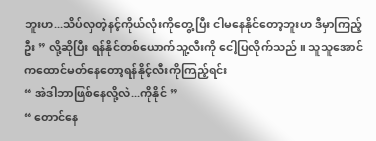ဘူးဟ...သိပ်လှတဲ့နင့်ကိုယ်လုံးကိုတွေ့ပြီး ငါမနေနိုင်တော့ဘူးဟ ဒီမှာကြည့်ဦး ” လို့ဆိုပြီး ရန်နိုင်တစ်ယောက်သူ့လီးကို ငေါ့ပြလိုက်သည် ။ သူသူအောင်ကထောင်မတ်နေတော့ရန်နိုင့်လီးကိုကြည့်ရင်း
“ အဲဒါဘာဖြစ်နေလို့လဲ...ကိုနိုင် ”
“ တောင်နေ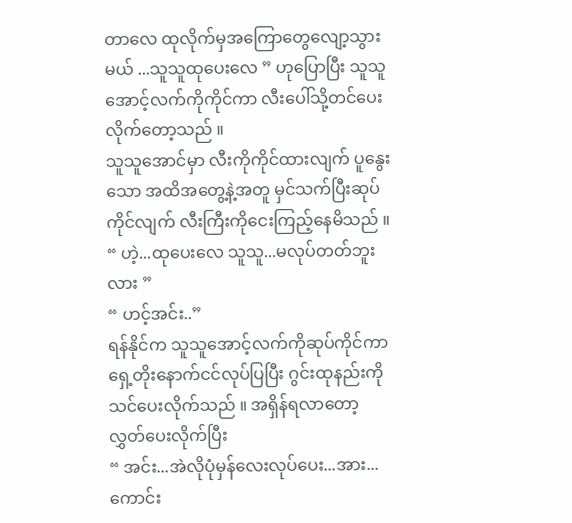တာလေ ထုလိုက်မှအကြောတွေလျော့သွားမယ် ...သူသူထုပေးလေ ” ဟုပြောပြီး သူသူအောင့်လက်ကိုကိုင်ကာ လီးပေါ်သို့တင်ပေးလိုက်တော့သည် ။
သူသူအောင်မှာ လီးကိုကိုင်ထားလျက် ပူနွေးသော အထိအတွေ့နဲ့အတူ မှင်သက်ပြီးဆုပ်ကိုင်လျက် လီးကြီးကိုငေးကြည့်နေမိသည် ။
“ ဟဲ့...ထုပေးလေ သူသူ...မလုပ်တတ်ဘူးလား ”
“ ဟင့်အင်း..”
ရန်နိုင်က သူသူအောင့်လက်ကိုဆုပ်ကိုင်ကာ ရှေ့တိုးနောက်ငင်လုပ်ပြပြီး ဂွင်းထုနည်းကိုသင်ပေးလိုက်သည် ။ အရှိန်ရလာတော့ လွှတ်ပေးလိုက်ပြီး
“ အင်း...အဲလိုပုံမှန်လေးလုပ်ပေး...အား...ကောင်း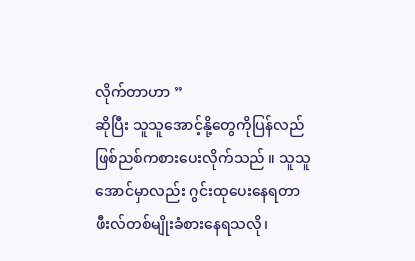လိုက်တာဟာ ”
ဆိုပြီး သူသူအောင့်နို့တွေကိုပြန်လည် ဖြစ်ညစ်ကစားပေးလိုက်သည် ။ သူသူအောင်မှာလည်း ဂွင်းထုပေးနေရတာဖီးလ်တစ်မျိုးခံစားနေရသလို၊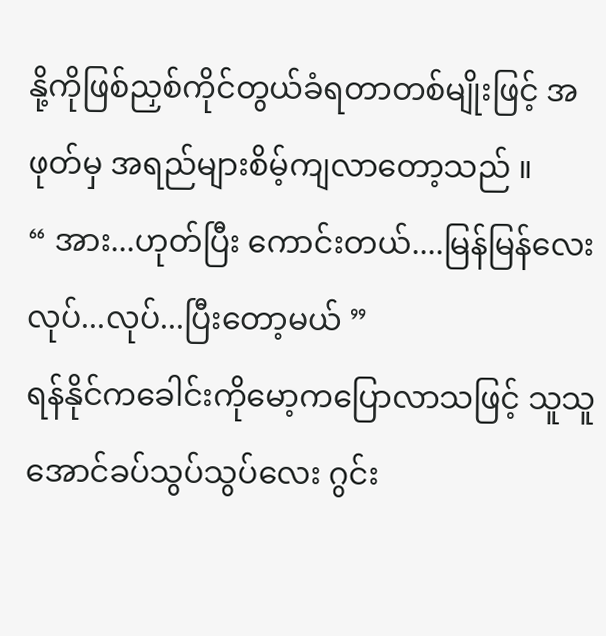နို့ကိုဖြစ်ညှစ်ကိုင်တွယ်ခံရတာတစ်မျိုးဖြင့် အဖုတ်မှ အရည်များစိမ့်ကျလာတော့သည် ။
“ အား...ဟုတ်ပြီး ကောင်းတယ်....မြန်မြန်လေးလုပ်...လုပ်...ပြီးတော့မယ် ”
ရန်နိုင်ကခေါင်းကိုမော့ကပြောလာသဖြင့် သူသူအောင်ခပ်သွပ်သွပ်လေး ဂွင်း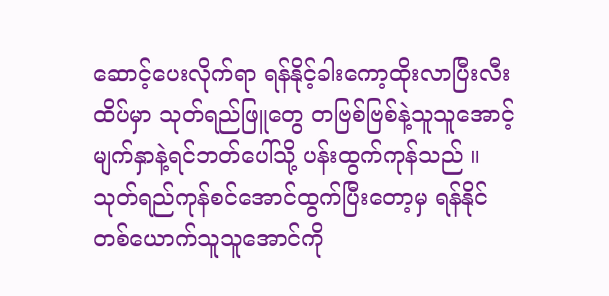ဆောင့်ပေးလိုက်ရာ ရန်နိုင့်ခါးကော့ထိုးလာပြီးလီးထိပ်မှာ သုတ်ရည်ဖြူတွေ တဗြစ်ဗြစ်နဲ့သူသူအောင့်မျက်နှာနဲ့ရင်ဘတ်ပေါ်သို့ ပန်းထွက်ကုန်သည် ။ သုတ်ရည်ကုန်စင်အောင်ထွက်ပြီးတော့မှ ရန်နိုင်တစ်ယောက်သူသူအောင်ကို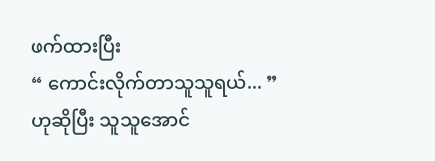ဖက်ထားပြီး
“ ကောင်းလိုက်တာသူသူရယ်... ”
ဟုဆိုပြီး သူသူအောင်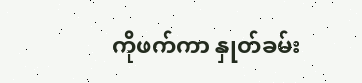ကိုဖက်ကာ နှုတ်ခမ်း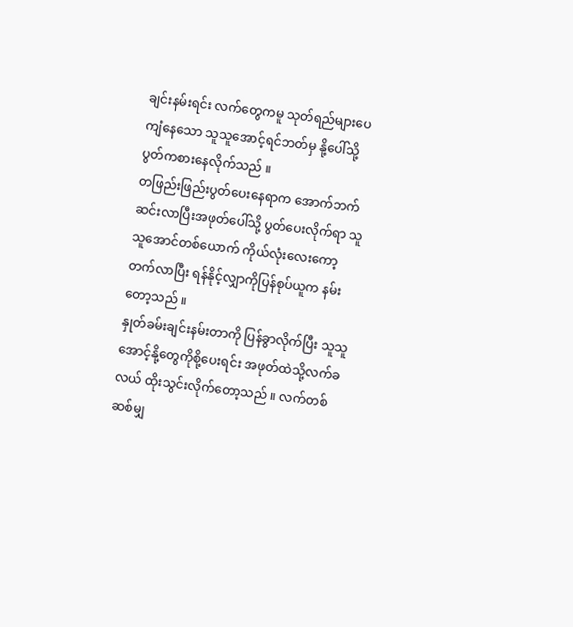ချင်းနမ်းရင်း လက်တွေကမူ သုတ်ရည်များပေကျံနေသော သူသူအောင့်ရင်ဘတ်မှ နို့ပေါ်သို့ပွတ်ကစားနေလိုက်သည် ။
တဖြည်းဖြည်းပွတ်ပေးနေရာက အောက်ဘက်ဆင်းလာပြီးအဖုတ်ပေါ်သို့ ပွတ်ပေးလိုက်ရာ သူသူအောင်တစ်ယောက် ကိုယ်လုံးလေးကော့တက်လာပြီး ရန်နိုင့်လျှာကိုပြန်စုပ်ယူက နမ်းတော့သည် ။
နှုတ်ခမ်းချင်းနမ်းတာကို ပြန်ခွာလိုက်ပြီး သူသူအောင့်နို့တွေကိုစို့ပေးရင်း အဖုတ်ထဲသို့လက်ခလယ် ထိုးသွင်းလိုက်တော့သည် ။ လက်တစ်ဆစ်မျှ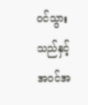ဝင်သွားသည်နှင့် အဝင်အ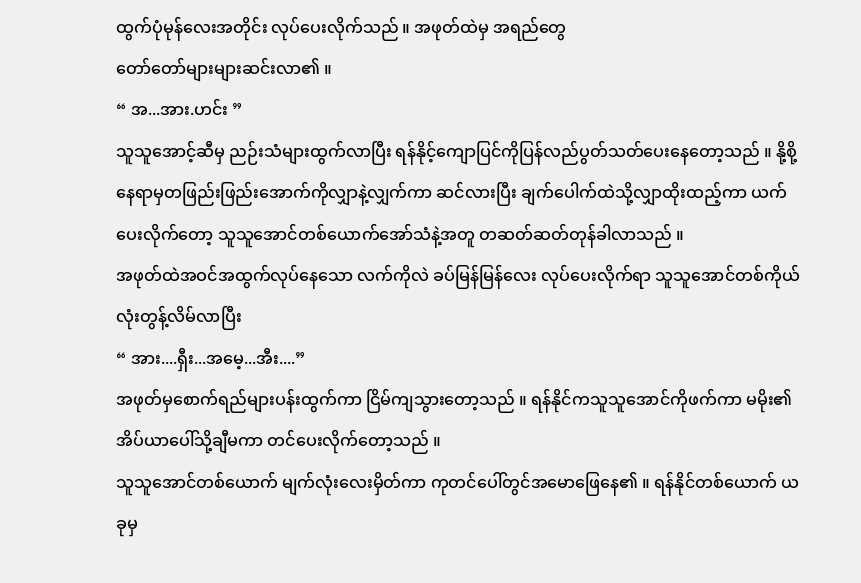ထွက်ပုံမုန်လေးအတိုင်း လုပ်ပေးလိုက်သည် ။ အဖုတ်ထဲမှ အရည်တွေ
တော်တော်များများဆင်းလာ၏ ။
“ အ...အား.ဟင်း ”
သူသူအောင့်ဆီမှ ညဉ်းသံများထွက်လာပြီး ရန်နိုင့်ကျောပြင်ကိုပြန်လည်ပွတ်သတ်ပေးနေတော့သည် ။ နို့စို့နေရာမှတဖြည်းဖြည်းအောက်ကိုလျှာနဲ့လျှက်ကာ ဆင်လားပြီး ချက်ပေါက်ထဲသို့လျှာထိုးထည့်ကာ ယက်ပေးလိုက်တော့ သူသူအောင်တစ်ယောက်အော်သံနဲ့အတူ တဆတ်ဆတ်တုန်ခါလာသည် ။
အဖုတ်ထဲအဝင်အထွက်လုပ်နေသော လက်ကိုလဲ ခပ်မြန်မြန်လေး လုပ်ပေးလိုက်ရာ သူသူအောင်တစ်ကိုယ်လုံးတွန့်လိမ်လာပြီး
“ အား....ရှီး...အမေ့...အီး....”
အဖုတ်မှစောက်ရည်များပန်းထွက်ကာ ငြိမ်ကျသွားတော့သည် ။ ရန်နိုင်ကသူသူအောင်ကိုဖက်ကာ မမိုး၏အိပ်ယာပေါ်သို့ချီမကာ တင်ပေးလိုက်တော့သည် ။
သူသူအောင်တစ်ယောက် မျက်လုံးလေးမှိတ်ကာ ကုတင်ပေါ်တွင်အမောဖြေနေ၏ ။ ရန်နိုင်တစ်ယောက် ယခုမှ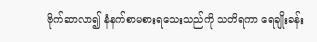ဗိုက်ဆာလာ၍ နံနက်စာမစားရသေးသည်ကို သတိရကာ ရေချိုးခန်း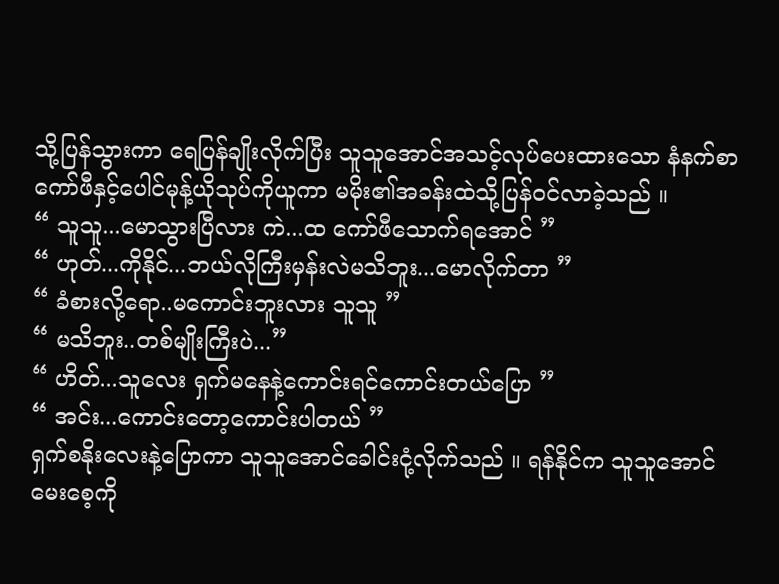သို့ပြန်သွားကာ ရေပြန်ချိုးလိုက်ပြီး သူသူအောင်အသင့်လုပ်ပေးထားသော နံနက်စာ ကော်ဖီနှင့်ပေါင်မုန့်ယိုသုပ်ကိုယူကာ မမိုး၏အခန်းထဲသို့ပြန်ဝင်လာခဲ့သည် ။
“ သူသူ...မောသွားပြီလား ကဲ...ထ ကော်ဖီသောက်ရအောင် ”
“ ဟုတ်...ကိုနိုင်...ဘယ်လိုကြီးမှန်းလဲမသိဘူး...မောလိုက်တာ ”
“ ခံစားလို့ရော..မကောင်းဘူးလား သူသူ ”
“ မသိဘူး..တစ်မျိုးကြီးပဲ...”
“ ဟိတ်...သူလေး ရှက်မနေနဲ့ကောင်းရင်ကောင်းတယ်ပြော ”
“ အင်း...ကောင်းတော့ကောင်းပါတယ် ”
ရှက်စနိုးလေးနဲ့ပြောကာ သူသူအောင်ခေါင်းငုံ့လိုက်သည် ။ ရန်နိုင်က သူသူအောင်မေးစေ့ကို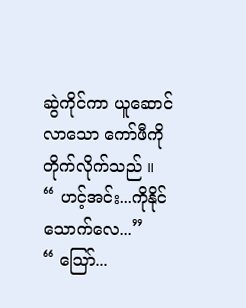ဆွဲကိုင်ကာ ယူဆောင်လာသော ကော်ဖီကိုတိုက်လိုက်သည် ။
“ ဟင့်အင်း...ကိုနိုင်သောက်လေ...”
“ သြော်...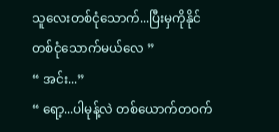သူလေးတစ်ငုံသောက်...ပြီးမှကိုနိုင်တစ်ငုံသောက်မယ်လေ ”
“ အင်း...”
“ ရော့...ပါမုန့်လဲ တစ်ယောက်တဝက်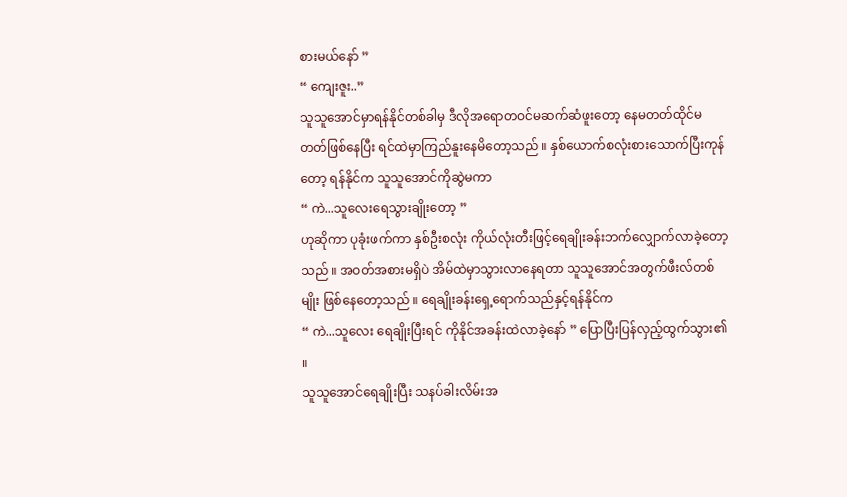စားမယ်နော် ”
“ ကျေးဇူး..”
သူသူအောင်မှာရန်နိုင်တစ်ခါမှ ဒီလိုအရောတဝင်မဆက်ဆံဖူးတော့ နေမတတ်ထိုင်မတတ်ဖြစ်နေပြီး ရင်ထဲမှာကြည်နူးနေမိတော့သည် ။ နှစ်ယောက်စလုံးစားသောက်ပြီးကုန်တော့ ရန်နိုင်က သူသူအောင်ကိုဆွဲမကာ
“ ကဲ...သူလေးရေသွားချိုးတော့ ”
ဟုဆိုကာ ပုခုံးဖက်ကာ နှစ်ဦးစလုံး ကိုယ်လုံးတီးဖြင့်ရေချိုးခန်းဘက်လျှောက်လာခဲ့တော့သည် ။ အဝတ်အစားမရှိပဲ အိမ်ထဲမှာသွားလာနေရတာ သူသူအောင်အတွက်ဖီးလ်တစ်မျိုး ဖြစ်နေတော့သည် ။ ရေချိုးခန်းရှေ့ရောက်သည်နှင့်ရန်နိုင်က
“ ကဲ...သူလေး ရေချိုးပြီးရင် ကိုနိုင်အခန်းထဲလာခဲ့နော် ” ပြောပြီးပြန်လှည့်ထွက်သွား၏ ။
သူသူအောင်ရေချိုးပြီး သနပ်ခါးလိမ်းအ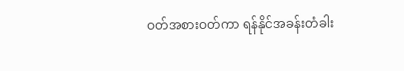ဝတ်အစားဝတ်ကာ ရန်နိုင်အခန်းတံခါး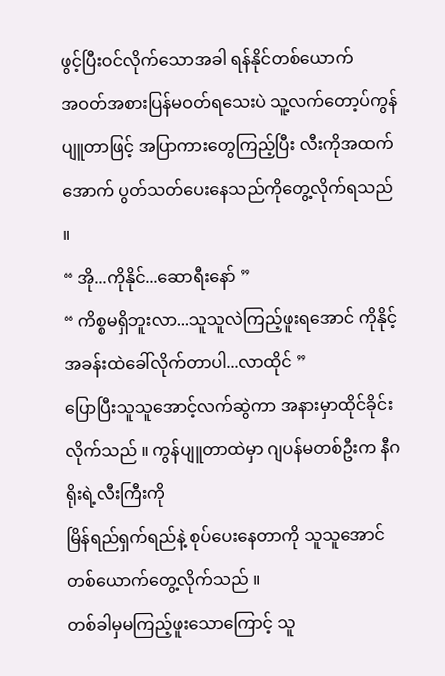ဖွင့်ပြီးဝင်လိုက်သောအခါ ရန်နိုင်တစ်ယောက်
အဝတ်အစားပြန်မဝတ်ရသေးပဲ သူ့လက်တော့ပ်ကွန်ပျူတာဖြင့် အပြာကားတွေကြည့်ပြီး လီးကိုအထက်အောက် ပွတ်သတ်ပေးနေသည်ကိုတွေ့လိုက်ရသည် ။
“ အို...ကိုနိုင်...ဆောရီးနော် ”
“ ကိစ္စမရှိဘူးလာ...သူသူလဲကြည့်ဖူးရအောင် ကိုနိုင့်အခန်းထဲခေါ်လိုက်တာပါ...လာထိုင် ”
ပြောပြီးသူသူအောင့်လက်ဆွဲကာ အနားမှာထိုင်ခိုင်းလိုက်သည် ။ ကွန်ပျူတာထဲမှာ ဂျပန်မတစ်ဦးက နီဂရိုးရဲ့လီးကြီးကို
မြိန်ရည်ရှက်ရည်နဲ့ စုပ်ပေးနေတာကို သူသူအောင်တစ်ယောက်တွေ့လိုက်သည် ။
တစ်ခါမှမကြည့်ဖူးသောကြောင့် သူ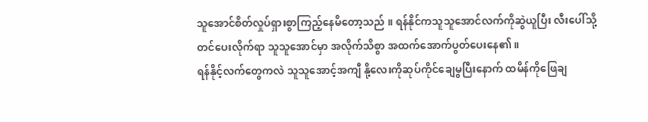သူအောင်စိတ်လှုပ်ရှားစွာကြည့်နေမိတော့သည် ။ ရန်နိုင်ကသူသူအောင်လက်ကိုဆွဲယူပြီး လီးပေါ်သို့တင်ပေးလိုက်ရာ သူသူအောင်မှာ အလိုက်သိစွာ အထက်အောက်ပွတ်ပေးနေ၏။
ရန်နိုင့်လက်တွေကလဲ သူသူအောင့်အကျီ နို့လေးကိုဆုပ်ကိုင်ချေမွပြီးနောက် ထမိန်ကိုဖြေချ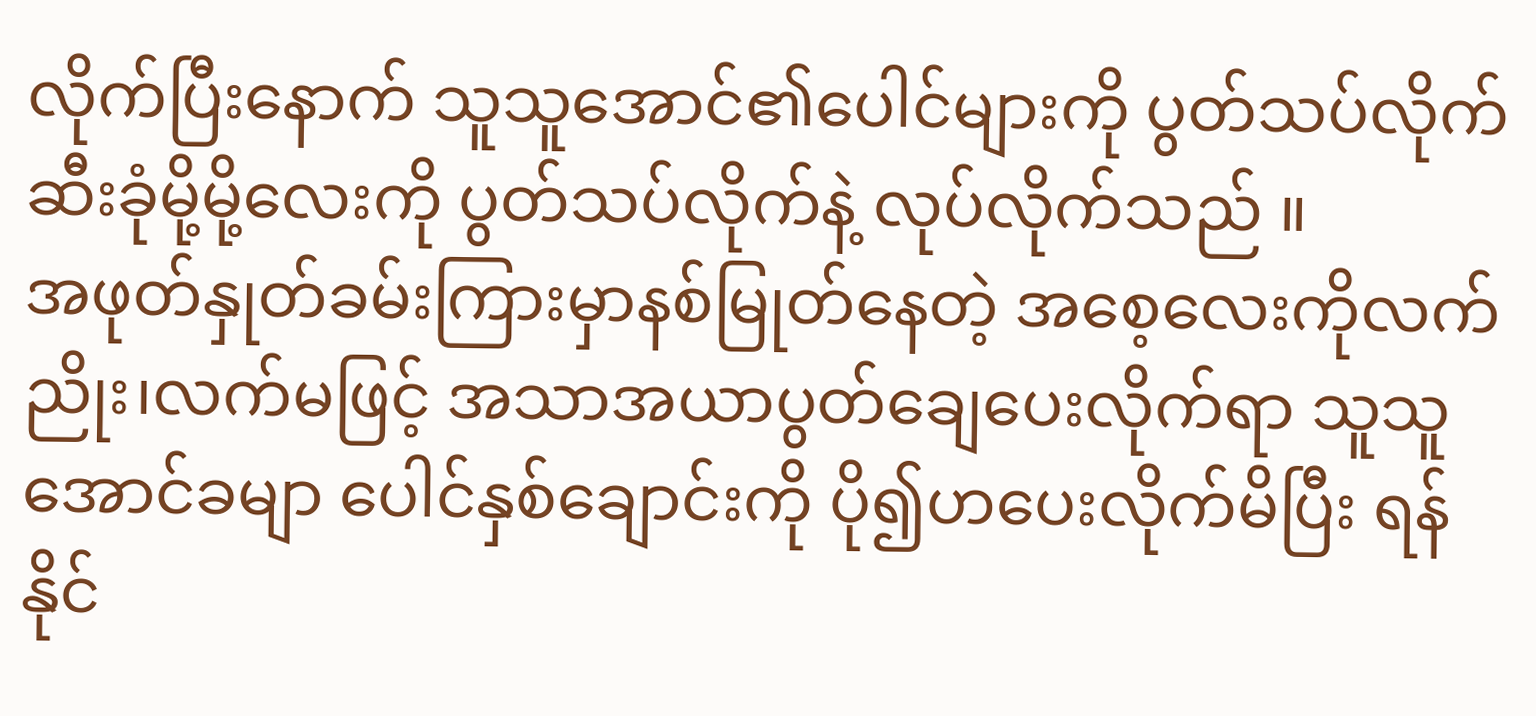လိုက်ပြီးနောက် သူသူအောင်၏ပေါင်များကို ပွတ်သပ်လိုက် ဆီးခုံမို့မို့လေးကို ပွတ်သပ်လိုက်နဲ့ လုပ်လိုက်သည် ။
အဖုတ်နှုတ်ခမ်းကြားမှာနစ်မြုတ်နေတဲ့ အစေ့လေးကိုလက်ညိုး၊လက်မဖြင့် အသာအယာပွတ်ချေပေးလိုက်ရာ သူသူအောင်ခမျာ ပေါင်နှစ်ချောင်းကို ပို၍ဟပေးလိုက်မိပြီး ရန်နိုင်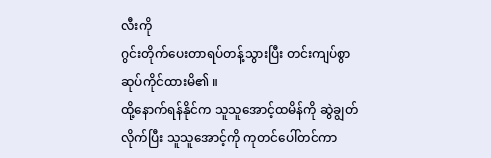လီးကို
ဂွင်းတိုက်ပေးတာရပ်တန့်သွားပြီး တင်းကျပ်စွာဆုပ်ကိုင်ထားမိ၏ ။
ထို့နောက်ရန်နိုင်က သူသူအောင့်ထမိန်ကို ဆွဲချွတ်လိုက်ပြီး သူသူအောင့်ကို ကုတင်ပေါ်တင်ကာ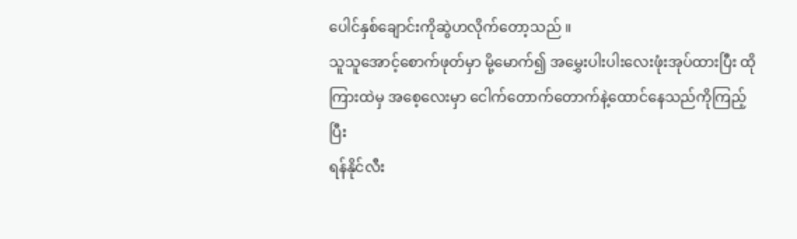ပေါင်နှစ်ချောင်းကိုဆွဲဟလိုက်တော့သည် ။
သူသူအောင့်စောက်ဖုတ်မှာ မို့မောက်၍ အမွှေးပါးပါးလေးဖုံးအုပ်ထားပြီး ထိုကြားထဲမှ အစေ့လေးမှာ ငေါက်တောက်တောက်နဲ့ထောင်နေသည်ကိုကြည့်ပြီး
ရန်နိုင်လီး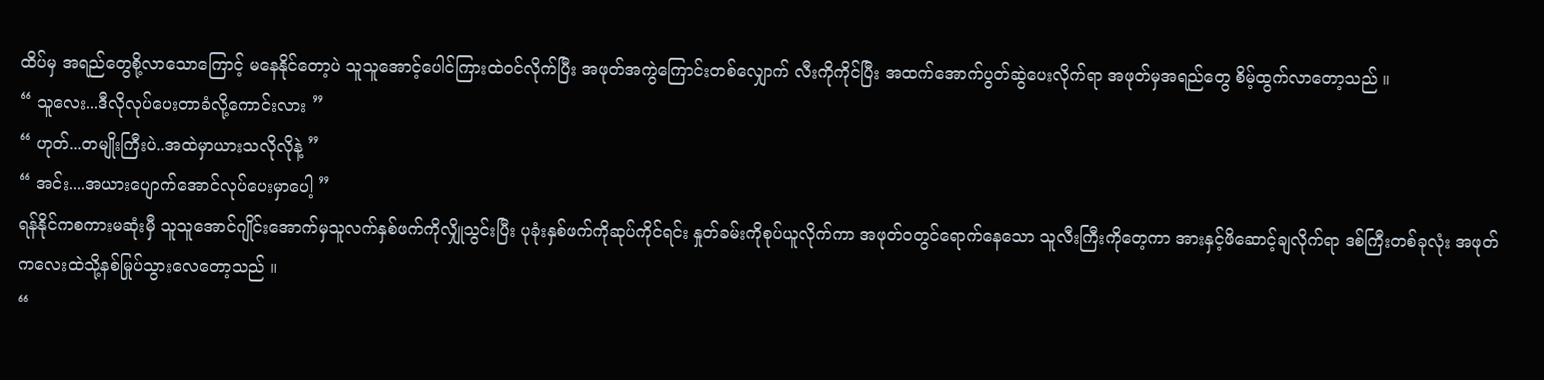ထိပ်မှ အရည်တွေစို့လာသောကြောင့် မနေနိုင်တော့ပဲ သူသူအောင့်ပေါင်ကြားထဲဝင်လိုက်ပြီး အဖုတ်အကွဲကြောင်းတစ်လျှောက် လီးကိုကိုင်ပြီး အထက်အောက်ပွတ်ဆွဲပေးလိုက်ရာ အဖုတ်မှအရည်တွေ စိမ့်ထွက်လာတော့သည် ။
“ သူလေး...ဒီလိုလုပ်ပေးတာခံလို့ကောင်းလား ”
“ ဟုတ်...တမျိုးကြီးပဲ..အထဲမှာယားသလိုလိုနဲ့ ”
“ အင်း....အယားပျောက်အောင်လုပ်ပေးမှာပေါ့ ”
ရန်နိုင်ကစကားမဆုံးမှီ သူသူအောင်ဂျိုင်းအောက်မှသူလက်နှစ်ဖက်ကိုလျှိုသွင်းပြီး ပုခုံးနှစ်ဖက်ကိုဆုပ်ကိုင်ရင်း နှုတ်ခမ်းကိုစုပ်ယူလိုက်ကာ အဖုတ်ဝတွင်ရောက်နေသော သူလီးကြီးကိုတေ့ကာ အားနှင့်ဖိဆောင့်ချလိုက်ရာ ဒစ်ကြီးတစ်ခုလုံး အဖုတ်ကလေးထဲသို့နစ်မြုပ်သွားလေတော့သည် ။
“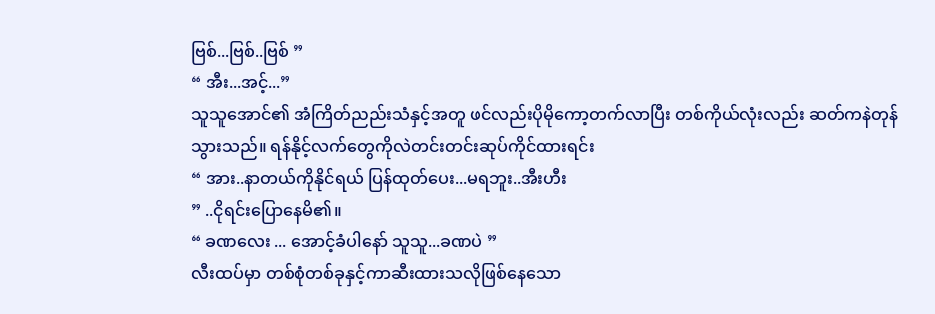ဗြစ်...ဗြစ်..ဗြစ် ”
“ အီး...အင့်...”
သူသူအောင်၏ အံကြိတ်ညည်းသံနှင့်အတူ ဖင်လည်းပိုမိုကော့တက်လာပြီး တစ်ကိုယ်လုံးလည်း ဆတ်ကနဲတုန်သွားသည်။ ရန်နိုင့်လက်တွေကိုလဲတင်းတင်းဆုပ်ကိုင်ထားရင်း
“ အား..နာတယ်ကိုနိုင်ရယ် ပြန်ထုတ်ပေး...မရဘူး..အီးဟီး
” ..ငိုရင်းပြောနေမိ၏။
“ ခဏလေး ... အောင့်ခံပါနော် သူသူ...ခဏပဲ ”
လီးထပ်မှာ တစ်စုံတစ်ခုနှင့်ကာဆီးထားသလိုဖြစ်နေသော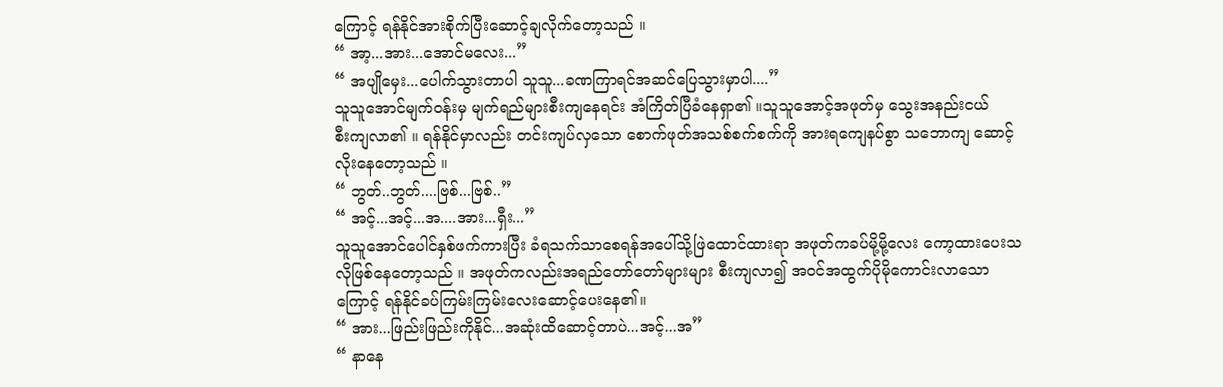ကြောင့် ရန်နိုင်အားစိုက်ပြီးဆောင့်ချလိုက်တော့သည် ။
“ အာ့...အား...အောင်မလေး...”
“ အပျိုမှေး...ပေါက်သွားတာပါ သူသူ...ခဏကြာရင်အဆင်ပြေသွားမှာပါ....”
သူသူအောင်မျက်ဝန်းမှ မျက်ရည်များစီးကျနေရင်း အံကြိတ်ပြီခံနေရှာ၏ ။သူသူအောင့်အဖုတ်မှ သွေးအနည်းငယ်
စီးကျလာ၏ ။ ရန်နိုင်မှာလည်း တင်းကျပ်လှသော စောက်ဖုတ်အသစ်စက်စက်ကို အားရကျေနပ်စွာ သဘောကျ ဆောင့်လိုးနေတော့သည် ။
“ ဘွတ်..ဘွတ်....ဗြစ်...ဗြစ်..”
“ အင့်...အင့်...အ....အား...ရှီး...”
သူသူအောင်ပေါင်နှစ်ဖက်ကားပြီး ခံရသက်သာစေရန်အပေါ်သို့ဖြဲထောင်ထားရာ အဖုတ်ကခပ်မို့မို့လေး ကော့ထားပေးသလိုဖြစ်နေတော့သည် ။ အဖုတ်ကလည်းအရည်တော်တော်များများ စီးကျလာ၍ အဝင်အထွက်ပိုမိုကောင်းလာသောကြောင့် ရန်နိုင်ခပ်ကြမ်းကြမ်းလေးဆောင့်ပေးနေ၏။
“ အား...ဖြည်းဖြည်းကိုနိုင်...အဆုံးထိဆောင့်တာပဲ...အင့်...အ”
“ နာနေ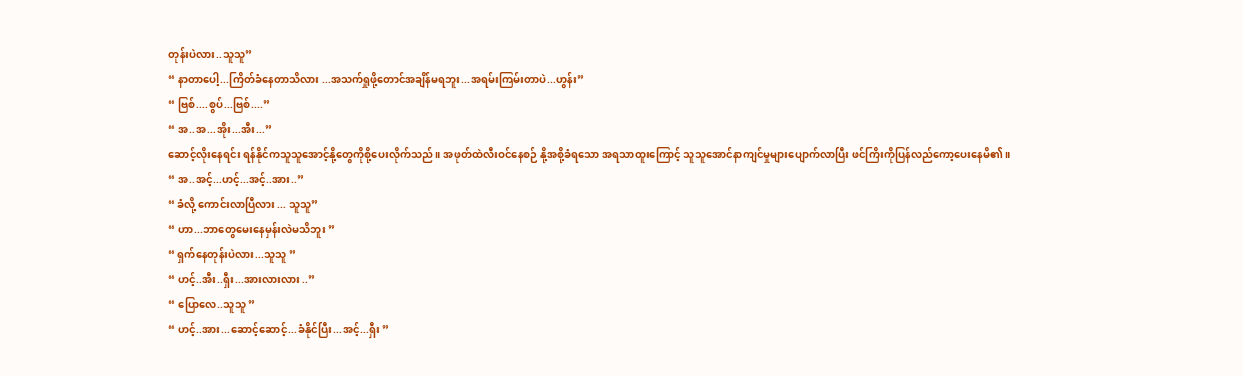တုန်းပဲလား..သူသူ”
“ နာတာပေါ့...ကြိတ်ခံနေတာသိလား ...အသက်ရှုဖို့တောင်အချိန်မရဘူး...အရမ်းကြမ်းတာပဲ...ဟွန်း”
“ ဗြစ်....စွပ်...ဗြစ်....”
“ အ..အ...အိုး...အီး...”
ဆောင့်လိုးနေရင်း ရန်နိုင်ကသူသူအောင့်နို့တွေကိုစို့ပေးလိုက်သည် ။ အဖုတ်ထဲလီးဝင်နေစဉ် နို့အစို့ခံရသော အရသာထူးကြောင့် သူသူအောင်နာကျင်မှုများပျောက်လာပြီး ဖင်ကြိးကိုပြန်လည်ကော့ပေးနေမိ၏။
“ အ..အင့်...ဟင့်...အင့်..အား..”
“ ခံလို့ ကောင်းလာပြီလား ... သူသူ”
“ ဟာ...ဘာတွေမေးနေမှန်းလဲမသိဘူး ”
“ ရှက်နေတုန်းပဲလား...သူသူ ”
“ ဟင့်..အီး..ရှီး...အားလားလား ..”
“ ပြောလေ..သူသူ ”
“ ဟင့်..အား...ဆောင့်ဆောင့်...ခံနိုင်ပြီး...အင့်...ရှီး ”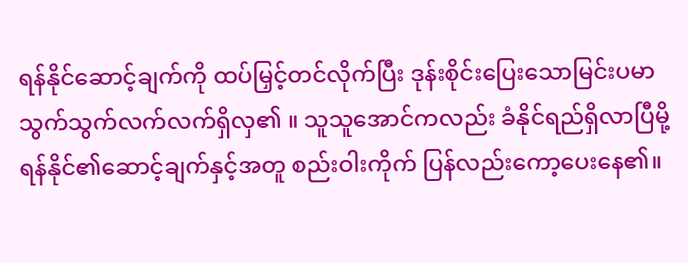ရန်နိုင်ဆောင့်ချက်ကို ထပ်မြှင့်တင်လိုက်ပြီး ဒုန်းစိုင်းပြေးသောမြင်းပမာ သွက်သွက်လက်လက်ရှိလှ၏ ။ သူသူအောင်ကလည်း ခံနိုင်ရည်ရှိလာပြီမို့ ရန်နိုင်၏ဆောင့်ချက်နှင့်အတူ စည်းဝါးကိုက် ပြန်လည်းကော့ပေးနေ၏။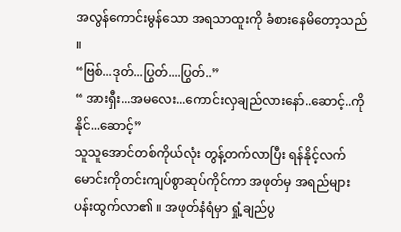အလွန်ကောင်းမွန်သော အရသာထူးကို ခံစားနေမိတော့သည် ။
“ဗြစ်...ဒုတ်...ပြွတ်....ပြွတ်..”
“ အားရှီး...အမလေး...ကောင်းလှချည်လားနော်..ဆောင့်..ကိုနိုင်...ဆောင့်”
သူသူအောင်တစ်ကိုယ်လုံး တွန့်တက်လာပြီး ရန်နိုင့်လက်မောင်းကိုတင်းကျပ်စွာဆုပ်ကိုင်ကာ အဖုတ်မှ အရည်များပန်းထွက်လာ၏ ။ အဖုတ်နံရံမှာ ရှုံ့ချည်ပွ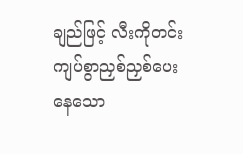ချည်ဖြင့် လီးကိုတင်းကျပ်စွာညှစ်ညှစ်ပေးနေသော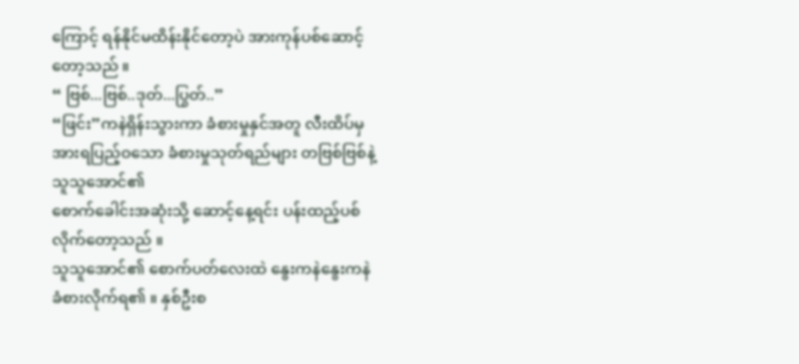ကြောင့် ရန်နိုင်မထိန်းနိုင်တော့ပဲ အားကုန်ပစ်ဆောင့်တော့သည် ။
“ ဗြစ်...ဗြစ်..ဒုတ်...ပြွတ်..”
“ဖြင်း”ကနဲရှိန်းသွားကာ ခံစားမှုနှင်အတူ လီးထိပ်မှ အားရပြည့်ဝသော ခံစားမှုသုတ်ရည်များ တဗြစ်ဗြစ်နဲ့သူသူအောင်၏
စောက်ခေါင်းအဆုံးသို့ ဆောင့်နေ့ရင်း ပန်းထည့်ပစ်လိုက်တော့သည် ။
သူသူအောင်၏ စောက်ပတ်လေးထဲ နွေးကနဲနွေးကနဲ ခံစားလိုက်ရ၏ ။ နှစ်ဦးစ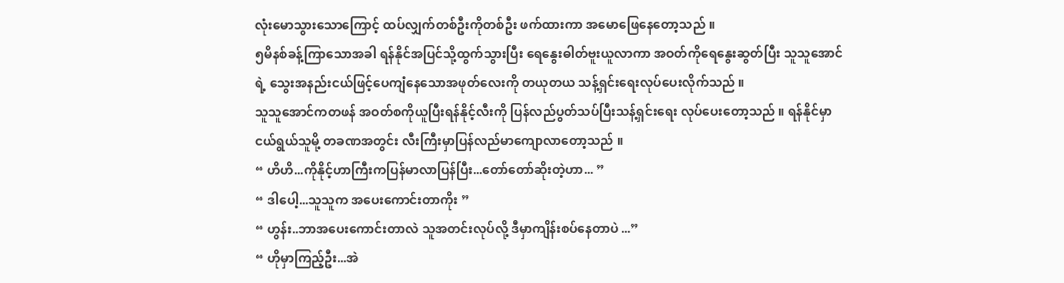လုံးမောသွားသောကြောင့် ထပ်လျှက်တစ်ဦးကိုတစ်ဦး ဖက်ထားကာ အမောဖြေနေတော့သည် ။
၅မိနစ်ခန့်ကြာသောအခါ ရန်နိုင်အပြင်သို့ထွက်သွားပြီး ရေနွေးဓါတ်ဗူးယူလာကာ အဝတ်ကိုရေနွေးဆွတ်ပြီး သူသူအောင်ရဲ့ သွေးအနည်းငယ်ဖြင့်ပေကျံနေသောအဖုတ်လေးကို တယုတယ သန့်ရှင်းရေးလုပ်ပေးလိုက်သည် ။
သူသူအောင်ကတဖန် အဝတ်စကိုယူပြီးရန်နိုင့်လီးကို ပြန်လည်ပွတ်သပ်ပြီးသန့်ရှင်းရေး လုပ်ပေးတော့သည် ။ ရန်နိုင်မှာငယ်ရွယ်သူမို့ တခဏအတွင်း လီးကြီးမှာပြန်လည်မာကျောလာတော့သည် ။
“ ဟိဟိ...ကိုနိုင့်ဟာကြီးကပြန်မာလာပြန်ပြီး...တော်တော်ဆိုးတဲ့ဟာ... ”
“ ဒါပေါ့...သူသူက အပေးကောင်းတာကိုး ”
“ ဟွန်း..ဘာအပေးကောင်းတာလဲ သူအတင်းလုပ်လို့ ဒီမှာကျိန်းစပ်နေတာပဲ ...”
“ ဟိုမှာကြည့်ဦး...အဲ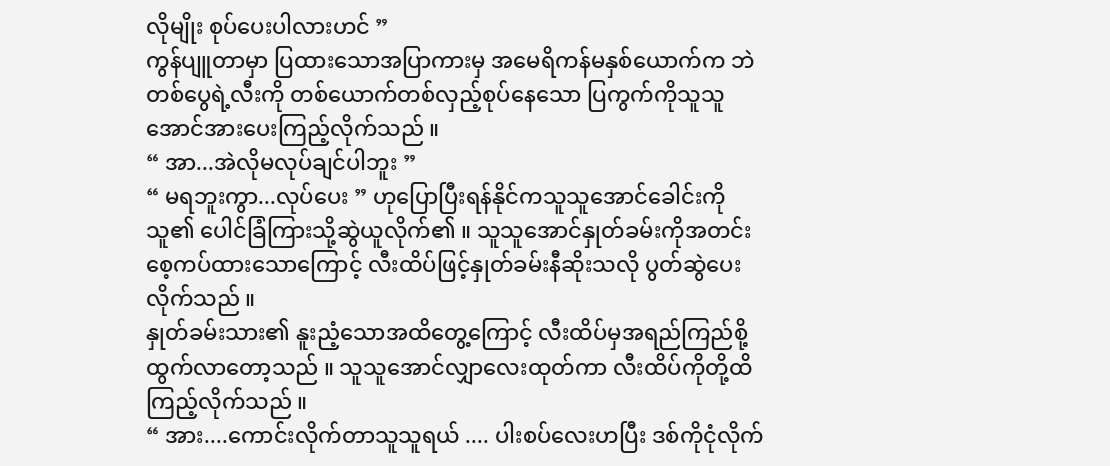လိုမျိုး စုပ်ပေးပါလားဟင် ”
ကွန်ပျူတာမှာ ပြထားသောအပြာကားမှ အမေရိကန်မနှစ်ယောက်က ဘဲတစ်ပွေရဲ့လီးကို တစ်ယောက်တစ်လှည့်စုပ်နေသော ပြကွက်ကိုသူသူအောင်အားပေးကြည့်လိုက်သည် ။
“ အာ...အဲလိုမလုပ်ချင်ပါဘူး ”
“ မရဘူးကွာ...လုပ်ပေး ” ဟုပြောပြီးရန်နိုင်ကသူသူအောင်ခေါင်းကိုသူ၏ ပေါင်ခြံကြားသို့ဆွဲယူလိုက်၏ ။ သူသူအောင်နှုတ်ခမ်းကိုအတင်းစေ့ကပ်ထားသောကြောင့် လီးထိပ်ဖြင့်နှုတ်ခမ်းနီဆိုးသလို ပွတ်ဆွဲပေးလိုက်သည် ။
နှုတ်ခမ်းသား၏ နူးညံ့သောအထိတွေ့ကြောင့် လီးထိပ်မှအရည်ကြည်စို့ထွက်လာတော့သည် ။ သူသူအောင်လျှာလေးထုတ်ကာ လီးထိပ်ကိုတို့ထိကြည့်လိုက်သည် ။
“ အား....ကောင်းလိုက်တာသူသူရယ် .... ပါးစပ်လေးဟပြီး ဒစ်ကိုငုံလိုက်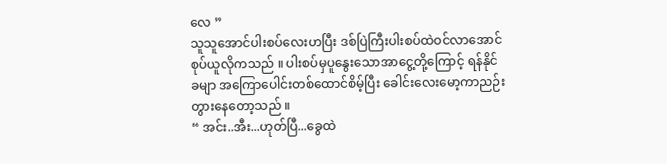လေ ”
သူသူအောင်ပါးစပ်လေးဟပြီး ဒစ်ပြဲကြီးပါးစပ်ထဲဝင်လာအောင်စုပ်ယူလိုကသည် ။ ပါးစပ်မှပူနွေးသောအာငွေ့တို့ကြောင့် ရန်နိုင်ခမျာ အကြောပေါင်းတစ်ထောင်စိမ့်ပြီး ခေါင်းလေးမော့ကာညဉ်းတွားနေတော့သည် ။
“ အင်း..အီး...ဟုတ်ပြီ...ခွေထဲ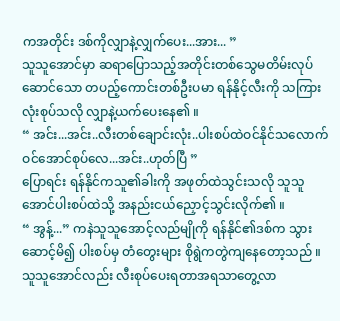ကအတိုင်း ဒစ်ကိုလျှာနဲ့လျှက်ပေး...အား... ”
သူသူအောင်မှာ ဆရာပြောသည့်အတိုင်းတစ်သွေမတိမ်းလုပ်ဆောင်သော တပည့်ကောင်းတစ်ဦးပမာ ရန်နိုင့်လီးကို သကြားလုံးစုပ်သလို လျှာနဲ့ယက်ပေးနေ၏ ။
“ အင်း...အင်း..လီးတစ်ချောင်းလုံး..ပါးစပ်ထဲဝင်နိုင်သလောက် ဝင်အောင်စုပ်လေ...အင်း..ဟုတ်ပြီ ”
ပြောရင်း ရန်နိုင်ကသူ၏ခါးကို အဖုတ်ထဲသွင်းသလို သူသူအောင်ပါးစပ်ထဲသို့ အနည်းငယ်ညှောင့်သွင်းလိုက်၏ ။
“ အွန့်...” ကနဲသူသူအောင့်လည်မျိုကို ရန်နိုင်၏ဒစ်က သွားဆောင့်မိ၍ ပါးစပ်မှ တံတွေးများ စိုရွဲကတွဲကျနေတော့သည် ။ သူသူအောင်လည်း လီးစုပ်ပေးရတာအရသာတွေ့လာ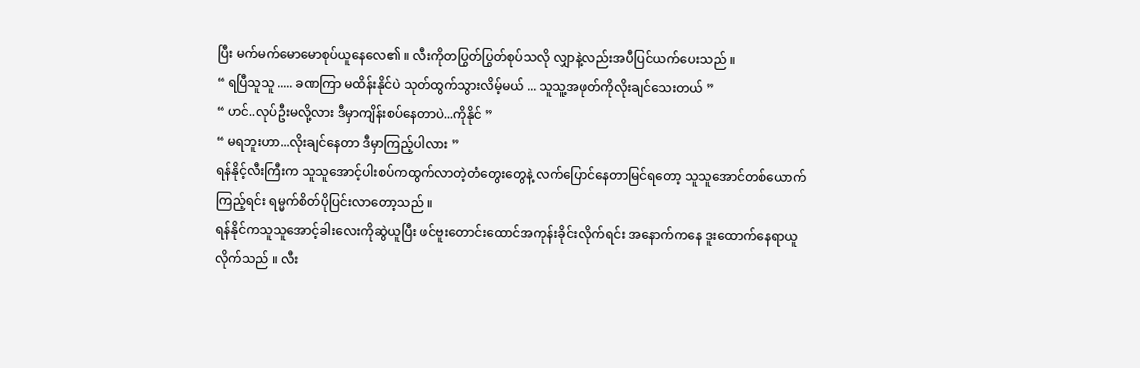ပြီး မက်မက်မောမောစုပ်ယူနေလေ၏ ။ လီးကိုတပြွတ်ပြွတ်စုပ်သလို လျှာနဲ့လည်းအပီပြင်ယက်ပေးသည် ။
“ ရပြီသူသူ ..... ခဏကြာ မထိန်းနိုင်ပဲ သုတ်ထွက်သွားလိမ့်မယ် ... သူသူ့အဖုတ်ကိုလိုးချင်သေးတယ် ”
“ ဟင်..လုပ်ဦးမလို့လား ဒီမှာကျိန်းစပ်နေတာပဲ...ကိုနိုင် ”
“ မရဘူးဟာ...လိုးချင်နေတာ ဒီမှာကြည့်ပါလား ”
ရန်နိုင့်လီးကြီးက သူသူအောင့်ပါးစပ်ကထွက်လာတဲ့တံတွေးတွေနဲ့ လက်ပြောင်နေတာမြင်ရတော့ သူသူအောင်တစ်ယောက်ကြည့်ရင်း ရမ္မက်စိတ်ပိုပြင်းလာတော့သည် ။
ရန်နိုင်ကသူသူအောင့်ခါးလေးကိုဆွဲယူပြီး ဖင်ဗူးတောင်းထောင်အကုန်းခိုင်းလိုက်ရင်း အနောက်ကနေ ဒူးထောက်နေရာယူလိုက်သည် ။ လီး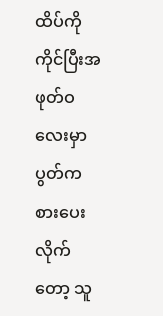ထိပ်ကိုကိုင်ပြီးအဖုတ်ဝလေးမှာ ပွတ်ကစားပေးလိုက်တော့ သူ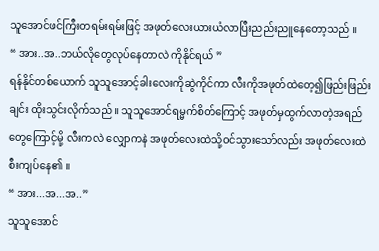သူအောင်ဖင်ကြီးတရမ်းရမ်းဖြင့် အဖုတ်လေးယားယံလာပြီးညည်းညူနေတော့သည် ။
“ အား..အ..ဘယ်လိုတွေလုပ်နေတာလဲ ကိုနိုင်ရယ် ”
ရန်နိုင်တစ်ယောက် သူသူအောင့်ခါးလေးကိုဆွဲကိုင်ကာ လီးကိုအဖုတ်ထဲတေ့၍ဖြည်းဖြည်းချင်း ထိုးသွင်းလိုက်သည် ။ သူသူအောင်ရမ္မက်စိတ်ကြောင့် အဖုတ်မှထွက်လာတဲ့အရည်တွေကြောင့်မို့ လီးကလဲ လျှောကနဲ အဖုတ်လေးထဲသို့ဝင်သွားသော်လည်း အဖုတ်လေးထဲစီးကျပ်နေ၏ ။
“ အား...အ...အ..”
သူသူအောင်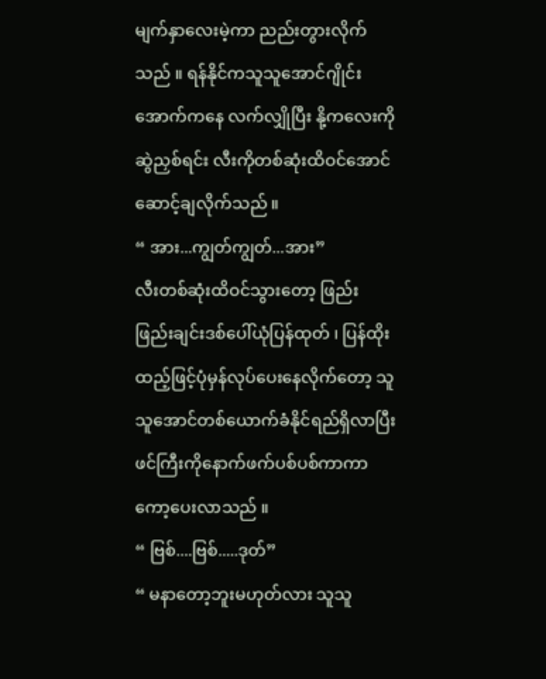မျက်နှာလေးမဲ့ကာ ညည်းတွားလိုက်သည် ။ ရန်နိုင်ကသူသူအောင်ဂျိုင်းအောက်ကနေ လက်လျှိုပြီး နို့ကလေးကိုဆွဲညှစ်ရင်း လီးကိုတစ်ဆုံးထိဝင်အောင် ဆောင့်ချလိုက်သည် ။
“ အား...ကျွတ်ကျွတ်...အား”
လီးတစ်ဆုံးထိဝင်သွားတော့ ဖြည်းဖြည်းချင်းဒစ်ပေါ်ယုံပြန်ထုတ် ၊ ပြန်ထိုးထည့်ဖြင့်ပုံမှန်လုပ်ပေးနေလိုက်တော့ သူသူအောင်တစ်ယောက်ခံနိုင်ရည်ရှိလာပြီး ဖင်ကြီးကိုနောက်ဖက်ပစ်ပစ်ကာကာ ကော့ပေးလာသည် ။
“ ဗြစ်....ဗြစ်.....ဒုတ်”
“ မနာတော့ဘူးမဟုတ်လား သူသူ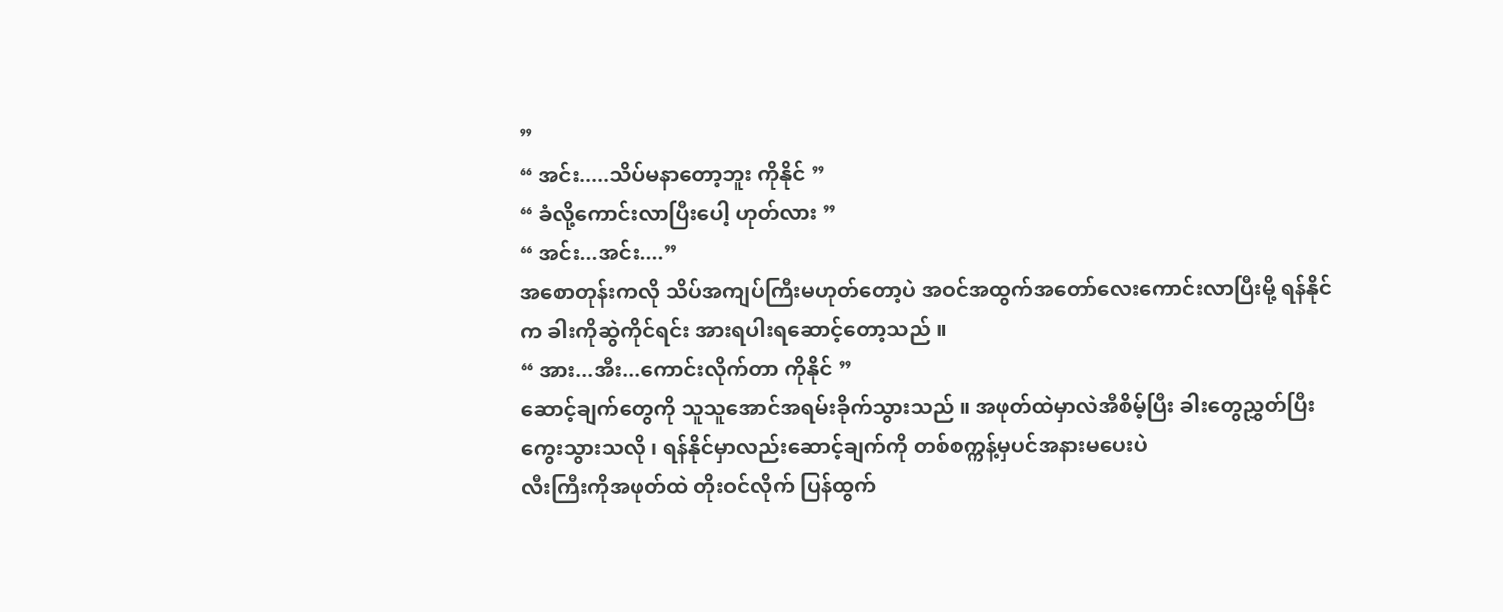”
“ အင်း.....သိပ်မနာတော့ဘူး ကိုနိုင် ”
“ ခံလို့ကောင်းလာပြီးပေါ့ ဟုတ်လား ”
“ အင်း...အင်း....”
အစောတုန်းကလို သိပ်အကျပ်ကြီးမဟုတ်တော့ပဲ အဝင်အထွက်အတော်လေးကောင်းလာပြီးမို့ ရန်နိုင်က ခါးကိုဆွဲကိုင်ရင်း အားရပါးရဆောင့်တော့သည် ။
“ အား...အီး...ကောင်းလိုက်တာ ကိုနိုင် ”
ဆောင့်ချက်တွေကို သူသူအောင်အရမ်းခိုက်သွားသည် ။ အဖုတ်ထဲမှာလဲအီစိမ့်ပြီး ခါးတွေညွှတ်ပြီးကွေးသွားသလို ၊ ရန်နိုင်မှာလည်းဆောင့်ချက်ကို တစ်စက္ကန့်မှပင်အနားမပေးပဲ
လီးကြီးကိုအဖုတ်ထဲ တိုးဝင်လိုက် ပြန်ထွက်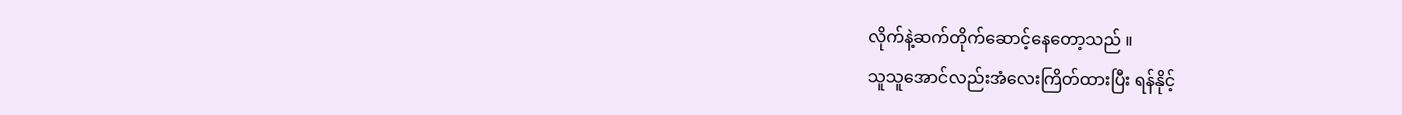လိုက်နဲ့ဆက်တိုက်ဆောင့်နေတော့သည် ။
သူသူအောင်လည်းအံလေးကြိတ်ထားပြီး ရန်နိုင့်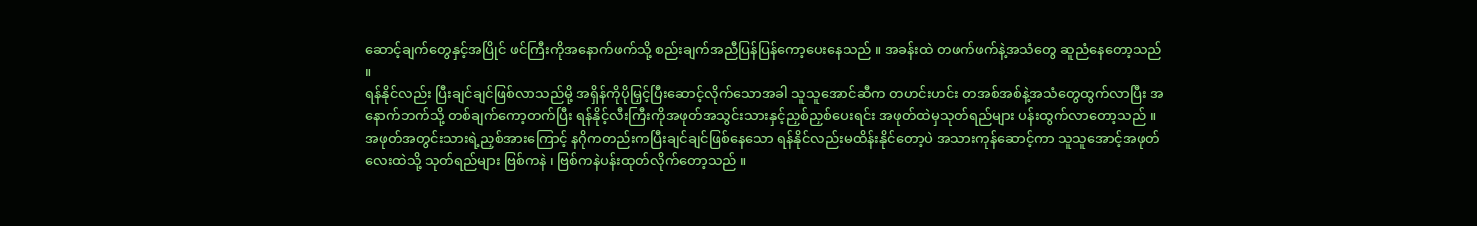ဆောင့်ချက်တွေနှင့်အပြိုင် ဖင်ကြီးကိုအနောက်ဖက်သို့ စည်းချက်အညီပြန်ပြန်ကော့ပေးနေသည် ။ အခန်းထဲ တဖက်ဖက်နဲ့အသံတွေ ဆူညံနေတော့သည် ။
ရန်နိုင်လည်း ပြီးချင်ချင်ဖြစ်လာသည်မို့ အရှိန်ကိုပိုမြှင့်ပြီးဆောင့်လိုက်သောအခါ သူသူအောင်ဆီက တဟင်းဟင်း တအစ်အစ်နဲ့အသံတွေထွက်လာပြီး အနောက်ဘက်သို့ တစ်ချက်ကော့တက်ပြီး ရန်နိုင့်လီးကြီးကိုအဖုတ်အသွင်းသားနှင့်ညှစ်ညှစ်ပေးရင်း အဖုတ်ထဲမှသုတ်ရည်များ ပန်းထွက်လာတော့သည် ။
အဖုတ်အတွင်းသားရဲ့ညှစ်အားကြောင့် နဂိုကတည်းကပြီးချင်ချင်ဖြစ်နေသော ရန်နိုင်လည်းမထိန်းနိုင်တော့ပဲ အသားကုန်ဆောင့်ကာ သူသူအောင့်အဖုတ်လေးထဲသို့ သုတ်ရည်များ ဗြစ်ကနဲ ၊ ဗြစ်ကနဲပန်းထုတ်လိုက်တော့သည် ။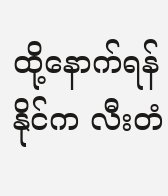ထို့နောက်ရန်နိုင်က လီးတံ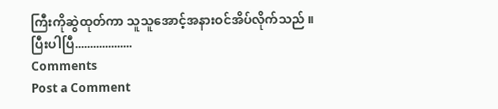ကြီးကိုဆွဲထုတ်ကာ သူသူအောင့်အနားဝင်အိပ်လိုက်သည် ။
ပြီးပါပြီ...................
Comments
Post a Comment